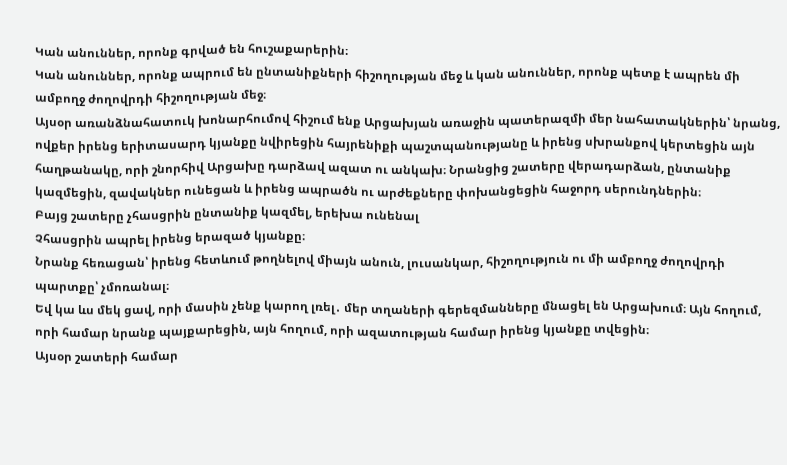Կան անուններ, որոնք գրված են հուշաքարերին։
Կան անուններ, որոնք ապրում են ընտանիքների հիշողության մեջ և կան անուններ, որոնք պետք է ապրեն մի ամբողջ ժողովրդի հիշողության մեջ։
Այսօր առանձնահատուկ խոնարհումով հիշում ենք Արցախյան առաջին պատերազմի մեր նահատակներին՝ նրանց, ովքեր իրենց երիտասարդ կյանքը նվիրեցին հայրենիքի պաշտպանությանը և իրենց սխրանքով կերտեցին այն հաղթանակը, որի շնորհիվ Արցախը դարձավ ազատ ու անկախ։ Նրանցից շատերը վերադարձան, ընտանիք կազմեցին, զավակներ ունեցան և իրենց ապրածն ու արժեքները փոխանցեցին հաջորդ սերունդներին։
Բայց շատերը չհասցրին ընտանիք կազմել, երեխա ունենալ
Չհասցրին ապրել իրենց երազած կյանքը։
Նրանք հեռացան՝ իրենց հետևում թողնելով միայն անուն, լուսանկար, հիշողություն ու մի ամբողջ ժողովրդի պարտքը՝ չմոռանալ։
Եվ կա ևս մեկ ցավ, որի մասին չենք կարող լռել․ մեր տղաների գերեզմանները մնացել են Արցախում։ Այն հողում, որի համար նրանք պայքարեցին, այն հողում, որի ազատության համար իրենց կյանքը տվեցին։
Այսօր շատերի համար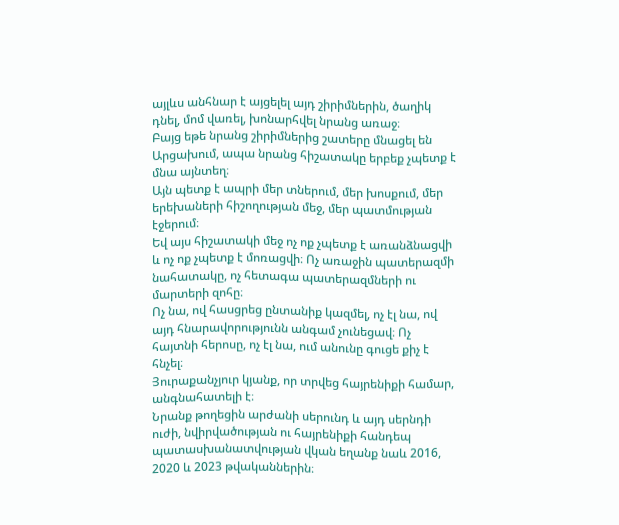այլևս անհնար է այցելել այդ շիրիմներին, ծաղիկ դնել, մոմ վառել, խոնարհվել նրանց առաջ։
Բայց եթե նրանց շիրիմներից շատերը մնացել են Արցախում, ապա նրանց հիշատակը երբեք չպետք է մնա այնտեղ։
Այն պետք է ապրի մեր տներում, մեր խոսքում, մեր երեխաների հիշողության մեջ, մեր պատմության էջերում։
Եվ այս հիշատակի մեջ ոչ ոք չպետք է առանձնացվի և ոչ ոք չպետք է մոռացվի։ Ոչ առաջին պատերազմի նահատակը, ոչ հետագա պատերազմների ու մարտերի զոհը։
Ոչ նա, ով հասցրեց ընտանիք կազմել, ոչ էլ նա, ով այդ հնարավորությունն անգամ չունեցավ։ Ոչ հայտնի հերոսը, ոչ էլ նա, ում անունը գուցե քիչ է հնչել։
Յուրաքանչյուր կյանք, որ տրվեց հայրենիքի համար, անգնահատելի է։
Նրանք թողեցին արժանի սերունդ և այդ սերնդի ուժի, նվիրվածության ու հայրենիքի հանդեպ պատասխանատվության վկան եղանք նաև 2016, 2020 և 2023 թվականներին։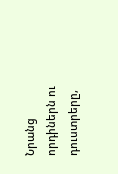Նրանց որդիներն ու դուստրերը,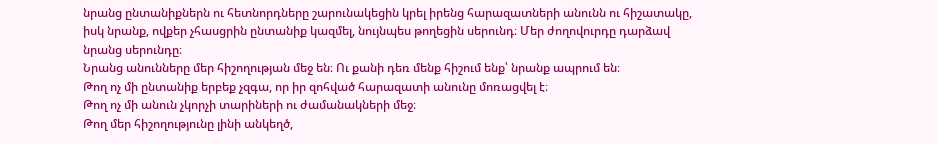նրանց ընտանիքներն ու հետնորդները շարունակեցին կրել իրենց հարազատների անունն ու հիշատակը, իսկ նրանք, ովքեր չհասցրին ընտանիք կազմել, նույնպես թողեցին սերունդ։ Մեր ժողովուրդը դարձավ նրանց սերունդը։
Նրանց անունները մեր հիշողության մեջ են։ Ու քանի դեռ մենք հիշում ենք՝ նրանք ապրում են։
Թող ոչ մի ընտանիք երբեք չզգա, որ իր զոհված հարազատի անունը մոռացվել է։
Թող ոչ մի անուն չկորչի տարիների ու ժամանակների մեջ։
Թող մեր հիշողությունը լինի անկեղծ,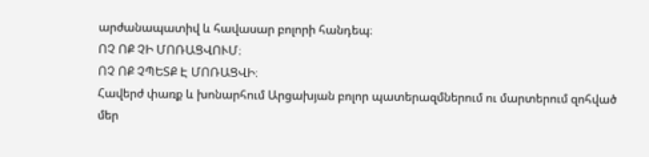արժանապատիվ և հավասար բոլորի հանդեպ։
ՈՉ ՈՔ ՉԻ ՄՈՌԱՑՎՈՒՄ։
ՈՉ ՈՔ ՉՊԵՏՔ Է ՄՈՌԱՑՎԻ։
Հավերժ փառք և խոնարհում Արցախյան բոլոր պատերազմներում ու մարտերում զոհված մեր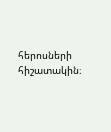հերոսների հիշատակին։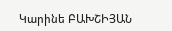Կարինե ԲԱԽՇԻՅԱՆ